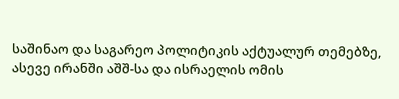საშინაო და საგარეო პოლიტიკის აქტუალურ თემებზე, ასევე ირანში აშშ-სა და ისრაელის ომის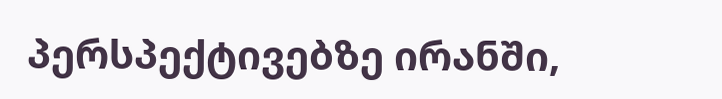პერსპექტივებზე ირანში,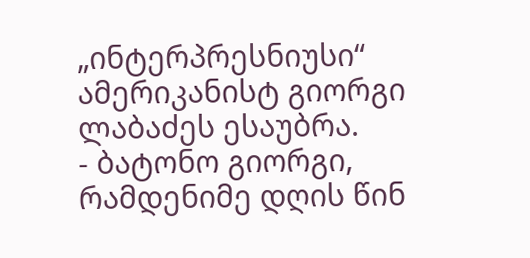„ინტერპრესნიუსი“ ამერიკანისტ გიორგი ლაბაძეს ესაუბრა.
- ბატონო გიორგი, რამდენიმე დღის წინ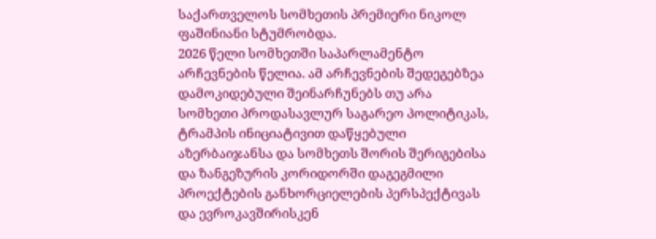საქართველოს სომხეთის პრემიერი ნიკოლ ფაშინიანი სტუმრობდა.
2026 წელი სომხეთში საპარლამენტო არჩევნების წელია. ამ არჩევნების შედეგებზეა დამოკიდებული შეინარჩუნებს თუ არა სომხეთი პროდასავლურ საგარეო პოლიტიკას, ტრამპის ინიციატივით დაწყებული აზერბაიჯანსა და სომხეთს შორის შერიგებისა და ზანგეზურის კორიდორში დაგეგმილი პროექტების განხორციელების პერსპექტივას და ევროკავშირისკენ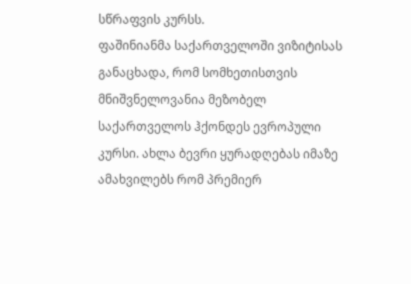სწრაფვის კურსს.
ფაშინიანმა საქართველოში ვიზიტისას განაცხადა, რომ სომხეთისთვის მნიშვნელოვანია მეზობელ საქართველოს ჰქონდეს ევროპული კურსი. ახლა ბევრი ყურადღებას იმაზე ამახვილებს რომ პრემიერ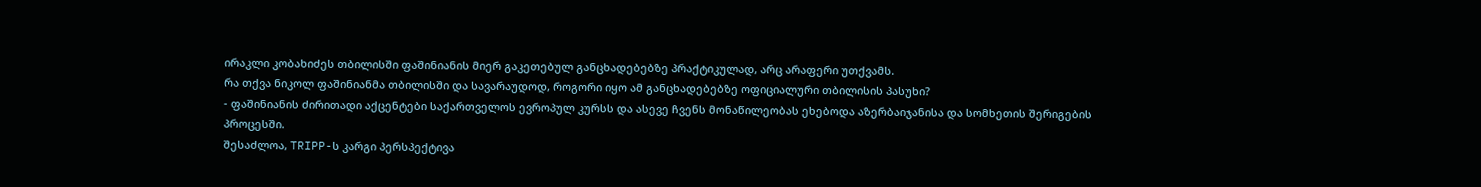ირაკლი კობახიძეს თბილისში ფაშინიანის მიერ გაკეთებულ განცხადებებზე პრაქტიკულად, არც არაფერი უთქვამს.
რა თქვა ნიკოლ ფაშინიანმა თბილისში და სავარაუდოდ, როგორი იყო ამ განცხადებებზე ოფიციალური თბილისის პასუხი?
- ფაშინიანის ძირითადი აქცენტები საქართველოს ევროპულ კურსს და ასევე ჩვენს მონაწილეობას ეხებოდა აზერბაიჯანისა და სომხეთის შერიგების პროცესში.
შესაძლოა, TRIPP-ს კარგი პერსპექტივა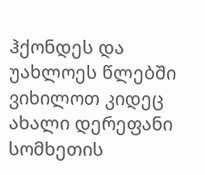ჰქონდეს და უახლოეს წლებში ვიხილოთ კიდეც ახალი დერეფანი სომხეთის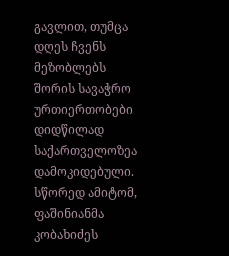გავლით, თუმცა დღეს ჩვენს მეზობლებს შორის სავაჭრო ურთიერთობები დიდწილად საქართველოზეა დამოკიდებული.
სწორედ ამიტომ, ფაშინიანმა კობახიძეს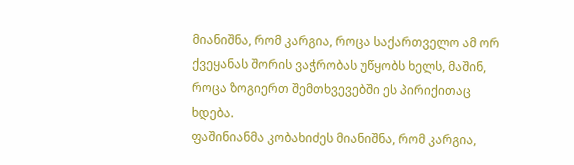მიანიშნა, რომ კარგია, როცა საქართველო ამ ორ ქვეყანას შორის ვაჭრობას უწყობს ხელს, მაშინ, როცა ზოგიერთ შემთხვევებში ეს პირიქითაც ხდება.
ფაშინიანმა კობახიძეს მიანიშნა, რომ კარგია,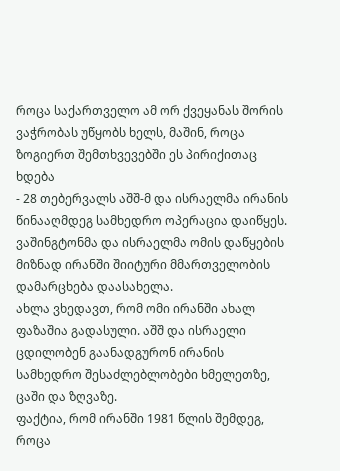როცა საქართველო ამ ორ ქვეყანას შორის ვაჭრობას უწყობს ხელს, მაშინ, როცა ზოგიერთ შემთხვევებში ეს პირიქითაც ხდება
- 28 თებერვალს აშშ-მ და ისრაელმა ირანის წინააღმდეგ სამხედრო ოპერაცია დაიწყეს. ვაშინგტონმა და ისრაელმა ომის დაწყების მიზნად ირანში შიიტური მმართველობის დამარცხება დაასახელა.
ახლა ვხედავთ, რომ ომი ირანში ახალ ფაზაშია გადასული. აშშ და ისრაელი ცდილობენ გაანადგურონ ირანის სამხედრო შესაძლებლობები ხმელეთზე, ცაში და ზღვაზე.
ფაქტია, რომ ირანში 1981 წლის შემდეგ, როცა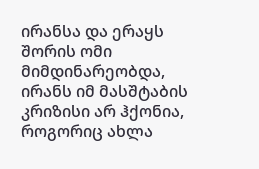ირანსა და ერაყს შორის ომი მიმდინარეობდა, ირანს იმ მასშტაბის კრიზისი არ ჰქონია, როგორიც ახლა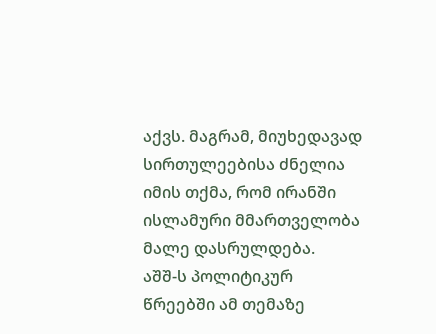აქვს. მაგრამ, მიუხედავად სირთულეებისა ძნელია იმის თქმა, რომ ირანში ისლამური მმართველობა მალე დასრულდება.
აშშ-ს პოლიტიკურ წრეებში ამ თემაზე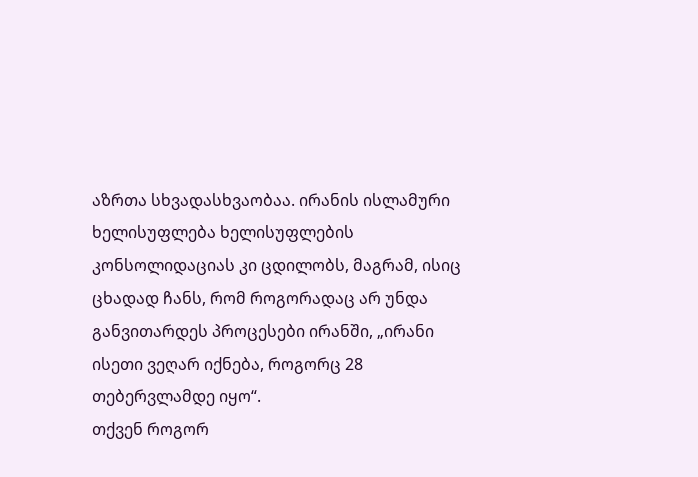აზრთა სხვადასხვაობაა. ირანის ისლამური ხელისუფლება ხელისუფლების კონსოლიდაციას კი ცდილობს, მაგრამ, ისიც ცხადად ჩანს, რომ როგორადაც არ უნდა განვითარდეს პროცესები ირანში, „ირანი ისეთი ვეღარ იქნება, როგორც 28 თებერვლამდე იყო“.
თქვენ როგორ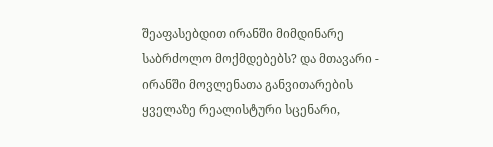შეაფასებდით ირანში მიმდინარე საბრძოლო მოქმდებებს? და მთავარი - ირანში მოვლენათა განვითარების ყველაზე რეალისტური სცენარი,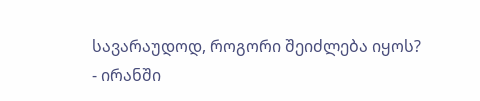სავარაუდოდ, როგორი შეიძლება იყოს?
- ირანში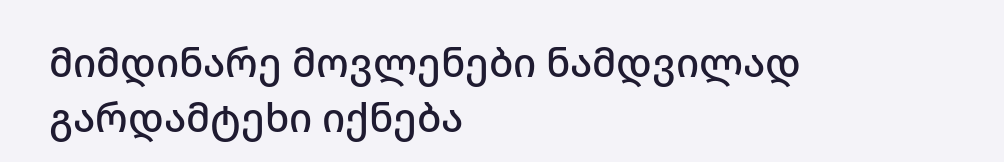მიმდინარე მოვლენები ნამდვილად გარდამტეხი იქნება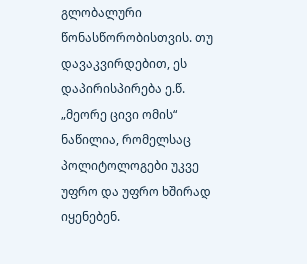გლობალური წონასწორობისთვის. თუ დავაკვირდებით, ეს დაპირისპირება ე.წ. „მეორე ცივი ომის“ ნაწილია, რომელსაც პოლიტოლოგები უკვე უფრო და უფრო ხშირად იყენებენ.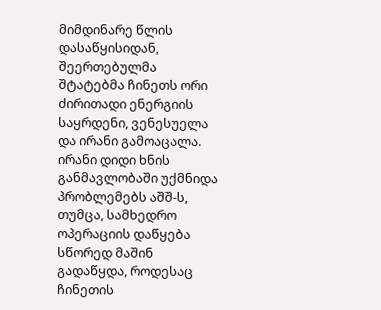მიმდინარე წლის დასაწყისიდან, შეერთებულმა შტატებმა ჩინეთს ორი ძირითადი ენერგიის საყრდენი, ვენესუელა და ირანი გამოაცალა. ირანი დიდი ხნის განმავლობაში უქმნიდა პრობლემებს აშშ-ს, თუმცა, სამხედრო ოპერაციის დაწყება სწორედ მაშინ გადაწყდა, როდესაც ჩინეთის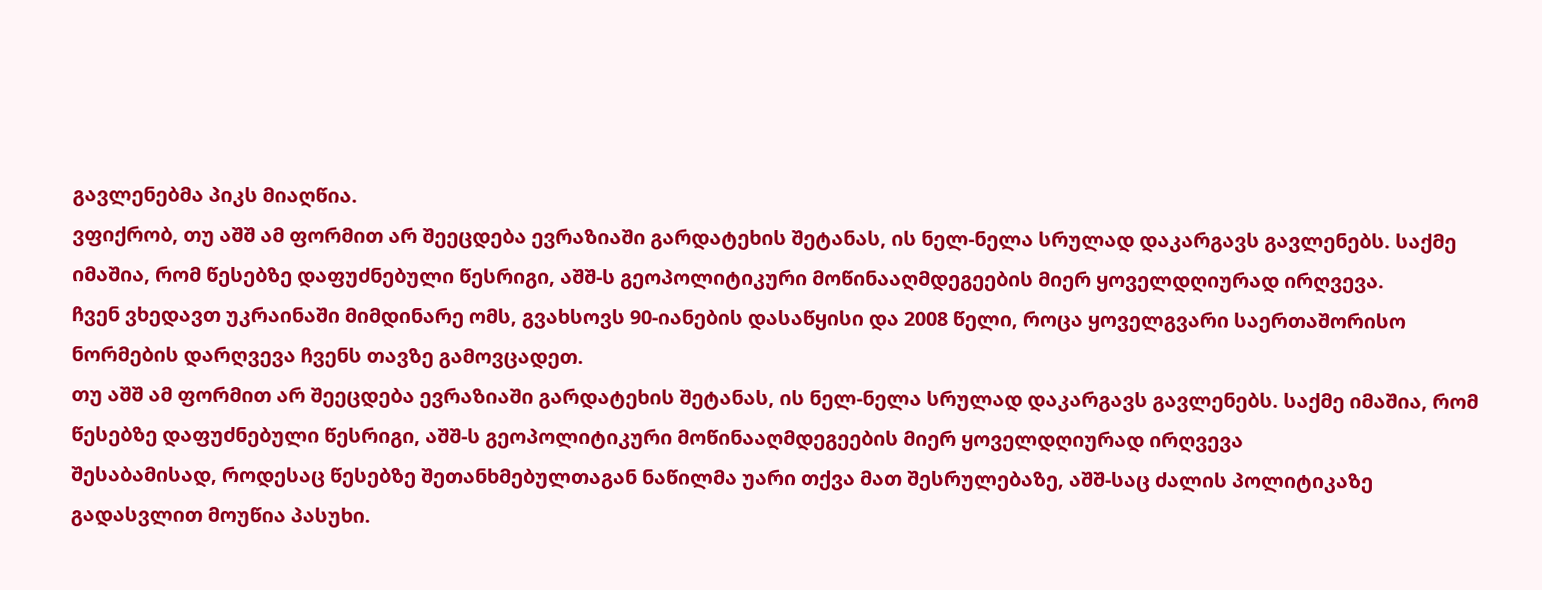გავლენებმა პიკს მიაღწია.
ვფიქრობ, თუ აშშ ამ ფორმით არ შეეცდება ევრაზიაში გარდატეხის შეტანას, ის ნელ-ნელა სრულად დაკარგავს გავლენებს. საქმე იმაშია, რომ წესებზე დაფუძნებული წესრიგი, აშშ-ს გეოპოლიტიკური მოწინააღმდეგეების მიერ ყოველდღიურად ირღვევა.
ჩვენ ვხედავთ უკრაინაში მიმდინარე ომს, გვახსოვს 90-იანების დასაწყისი და 2008 წელი, როცა ყოველგვარი საერთაშორისო ნორმების დარღვევა ჩვენს თავზე გამოვცადეთ.
თუ აშშ ამ ფორმით არ შეეცდება ევრაზიაში გარდატეხის შეტანას, ის ნელ-ნელა სრულად დაკარგავს გავლენებს. საქმე იმაშია, რომ წესებზე დაფუძნებული წესრიგი, აშშ-ს გეოპოლიტიკური მოწინააღმდეგეების მიერ ყოველდღიურად ირღვევა
შესაბამისად, როდესაც წესებზე შეთანხმებულთაგან ნაწილმა უარი თქვა მათ შესრულებაზე, აშშ-საც ძალის პოლიტიკაზე გადასვლით მოუწია პასუხი.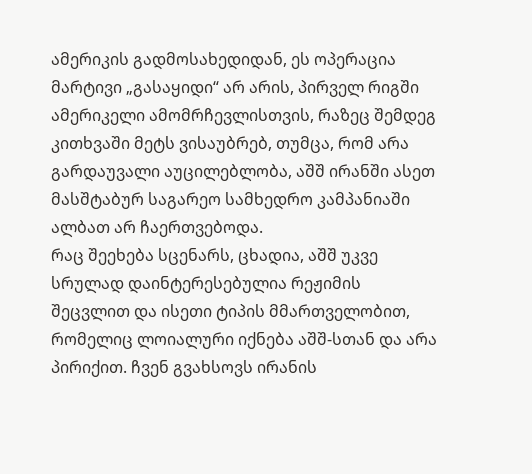ამერიკის გადმოსახედიდან, ეს ოპერაცია მარტივი „გასაყიდი“ არ არის, პირველ რიგში ამერიკელი ამომრჩევლისთვის, რაზეც შემდეგ კითხვაში მეტს ვისაუბრებ, თუმცა, რომ არა გარდაუვალი აუცილებლობა, აშშ ირანში ასეთ მასშტაბურ საგარეო სამხედრო კამპანიაში ალბათ არ ჩაერთვებოდა.
რაც შეეხება სცენარს, ცხადია, აშშ უკვე სრულად დაინტერესებულია რეჟიმის შეცვლით და ისეთი ტიპის მმართველობით, რომელიც ლოიალური იქნება აშშ-სთან და არა პირიქით. ჩვენ გვახსოვს ირანის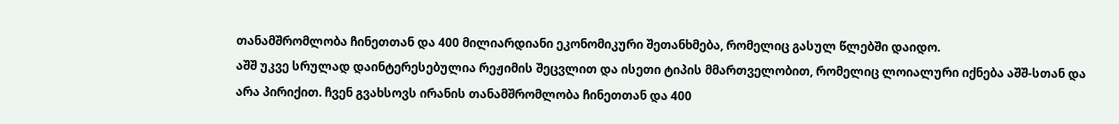თანამშრომლობა ჩინეთთან და 400 მილიარდიანი ეკონომიკური შეთანხმება, რომელიც გასულ წლებში დაიდო.
აშშ უკვე სრულად დაინტერესებულია რეჟიმის შეცვლით და ისეთი ტიპის მმართველობით, რომელიც ლოიალური იქნება აშშ-სთან და არა პირიქით. ჩვენ გვახსოვს ირანის თანამშრომლობა ჩინეთთან და 400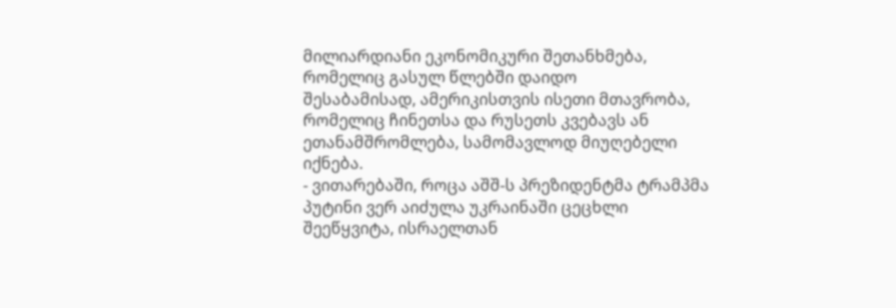მილიარდიანი ეკონომიკური შეთანხმება, რომელიც გასულ წლებში დაიდო
შესაბამისად, ამერიკისთვის ისეთი მთავრობა, რომელიც ჩინეთსა და რუსეთს კვებავს ან ეთანამშრომლება, სამომავლოდ მიუღებელი იქნება.
- ვითარებაში, როცა აშშ-ს პრეზიდენტმა ტრამპმა პუტინი ვერ აიძულა უკრაინაში ცეცხლი შეეწყვიტა, ისრაელთან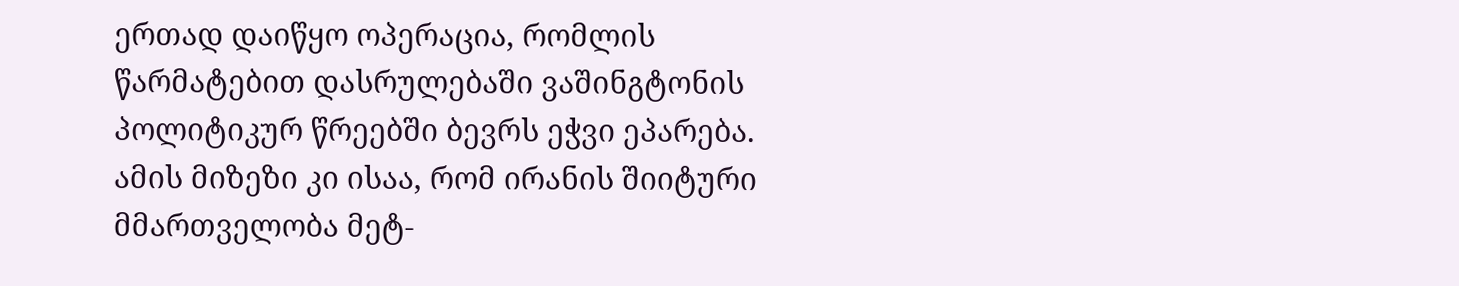ერთად დაიწყო ოპერაცია, რომლის წარმატებით დასრულებაში ვაშინგტონის პოლიტიკურ წრეებში ბევრს ეჭვი ეპარება.
ამის მიზეზი კი ისაა, რომ ირანის შიიტური მმართველობა მეტ-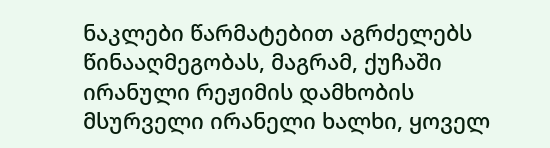ნაკლები წარმატებით აგრძელებს წინააღმეგობას, მაგრამ, ქუჩაში ირანული რეჟიმის დამხობის მსურველი ირანელი ხალხი, ყოველ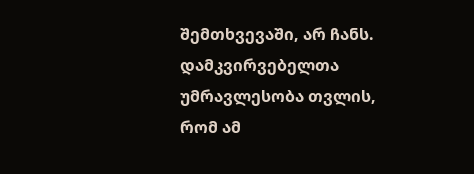შემთხვევაში, არ ჩანს.
დამკვირვებელთა უმრავლესობა თვლის, რომ ამ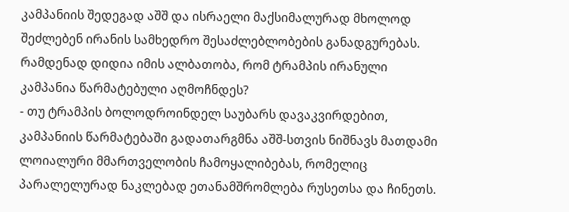კამპანიის შედეგად აშშ და ისრაელი მაქსიმალურად მხოლოდ შეძლებენ ირანის სამხედრო შესაძლებლობების განადგურებას. რამდენად დიდია იმის ალბათობა, რომ ტრამპის ირანული კამპანია წარმატებული აღმოჩნდეს?
- თუ ტრამპის ბოლოდროინდელ საუბარს დავაკვირდებით, კამპანიის წარმატებაში გადათარგმნა აშშ-სთვის ნიშნავს მათდამი ლოიალური მმართველობის ჩამოყალიბებას, რომელიც პარალელურად ნაკლებად ეთანამშრომლება რუსეთსა და ჩინეთს.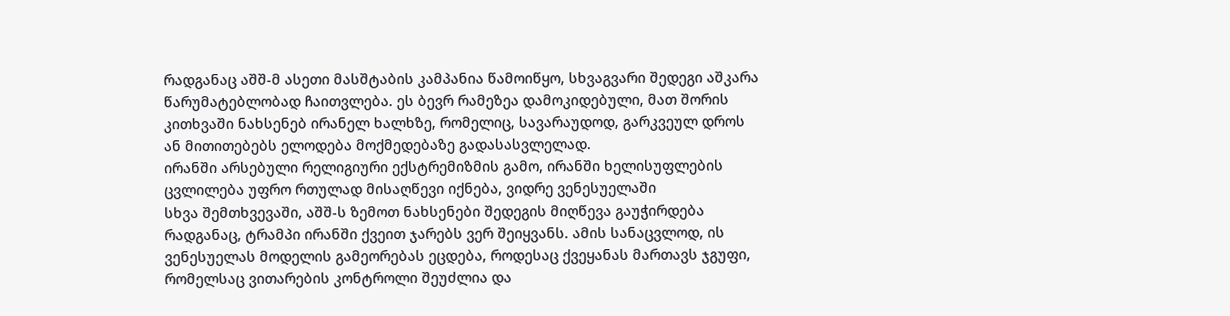რადგანაც აშშ-მ ასეთი მასშტაბის კამპანია წამოიწყო, სხვაგვარი შედეგი აშკარა წარუმატებლობად ჩაითვლება. ეს ბევრ რამეზეა დამოკიდებული, მათ შორის კითხვაში ნახსენებ ირანელ ხალხზე, რომელიც, სავარაუდოდ, გარკვეულ დროს ან მითითებებს ელოდება მოქმედებაზე გადასასვლელად.
ირანში არსებული რელიგიური ექსტრემიზმის გამო, ირანში ხელისუფლების ცვლილება უფრო რთულად მისაღწევი იქნება, ვიდრე ვენესუელაში
სხვა შემთხვევაში, აშშ-ს ზემოთ ნახსენები შედეგის მიღწევა გაუჭირდება რადგანაც, ტრამპი ირანში ქვეით ჯარებს ვერ შეიყვანს. ამის სანაცვლოდ, ის ვენესუელას მოდელის გამეორებას ეცდება, როდესაც ქვეყანას მართავს ჯგუფი, რომელსაც ვითარების კონტროლი შეუძლია და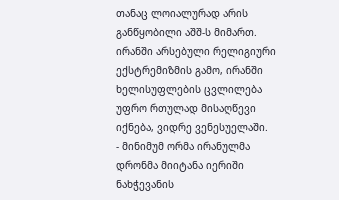თანაც ლოიალურად არის განწყობილი აშშ-ს მიმართ.
ირანში არსებული რელიგიური ექსტრემიზმის გამო, ირანში ხელისუფლების ცვლილება უფრო რთულად მისაღწევი იქნება, ვიდრე ვენესუელაში.
- მინიმუმ ორმა ირანულმა დრონმა მიიტანა იერიში ნახჭევანის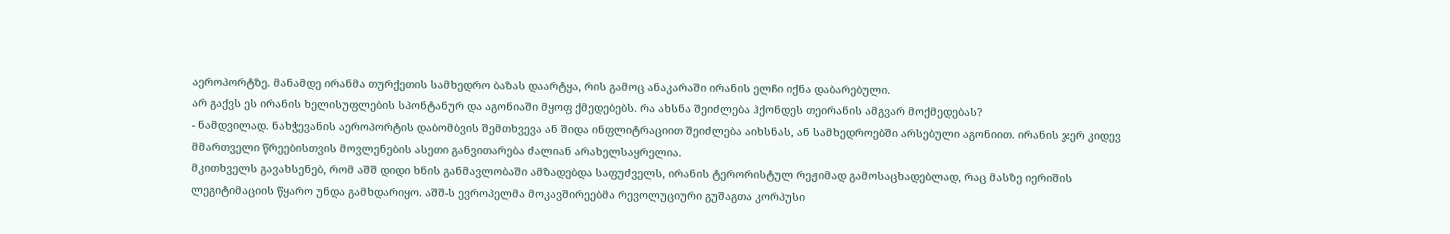აეროპორტზე. მანამდე ირანმა თურქეთის სამხედრო ბაზას დაარტყა, რის გამოც ანაკარაში ირანის ელჩი იქნა დაბარებული.
არ გაქვს ეს ირანის ხელისუფლების სპონტანურ და აგონიაში მყოფ ქმედებებს. რა ახსნა შეიძლება ჰქონდეს თეირანის ამგვარ მოქმედებას?
- ნამდვილად. ნახჭევანის აეროპორტის დაბომბვის შემთხვევა ან შიდა ინფლიტრაციით შეიძლება აიხსნას, ან სამხედროებში არსებული აგონიით. ირანის ჯერ კიდევ მმართველი წრეებისთვის მოვლენების ასეთი განვითარება ძალიან არახელსაყრელია.
მკითხველს გავახსენებ, რომ აშშ დიდი ხნის განმავლობაში ამზადებდა საფუძველს, ირანის ტერორისტულ რეჟიმად გამოსაცხადებლად, რაც მასზე იერიშის ლეგიტიმაციის წყარო უნდა გამხდარიყო. აშშ-ს ევროპელმა მოკავშირეებმა რევოლუციური გუშაგთა კორპუსი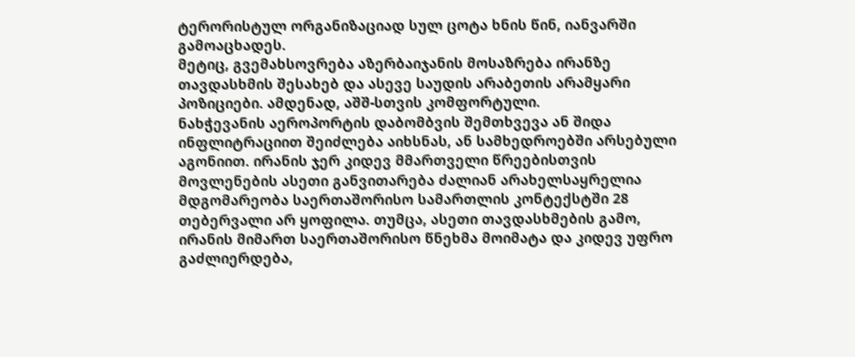ტერორისტულ ორგანიზაციად სულ ცოტა ხნის წინ, იანვარში გამოაცხადეს.
მეტიც, გვემახსოვრება აზერბაიჯანის მოსაზრება ირანზე თავდასხმის შესახებ და ასევე საუდის არაბეთის არამყარი პოზიციები. ამდენად, აშშ-სთვის კომფორტული.
ნახჭევანის აეროპორტის დაბომბვის შემთხვევა ან შიდა ინფლიტრაციით შეიძლება აიხსნას, ან სამხედროებში არსებული აგონიით. ირანის ჯერ კიდევ მმართველი წრეებისთვის მოვლენების ასეთი განვითარება ძალიან არახელსაყრელია
მდგომარეობა საერთაშორისო სამართლის კონტექსტში 28 თებერვალი არ ყოფილა. თუმცა, ასეთი თავდასხმების გამო, ირანის მიმართ საერთაშორისო წნეხმა მოიმატა და კიდევ უფრო გაძლიერდება,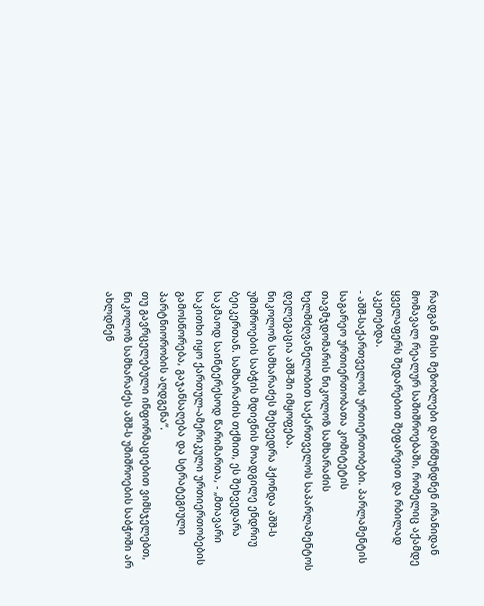რადგან მისი მეზობლები დარწმუნდნენ ირანიდან მომავალ რეალურ საშიშროებაში, რომელიც აქამდე ყველაფერს შედარებით შეფარვით და რბილად აკეთებდა.
- აშშ-საქართველოს ურთიერთობები. პარლამენტის საგარეო ურთიერთობათა კომიტეტის თავმჯდომარის ნიკოლოზ სამხარაძის ხელმძღვანელობით საქართველოს საპარლამენტოს დელეგაცია აშშ-ში იმყოფება.
ნიკოლოზ სამხარაძეს შეხვედრა ჰქონდა აშშ-ს უშიშროების საბჭის მდივნის მოადგილე ენდრიუ ბეიკერთან. სამხარაძის თქმით, ეს შეხვედარა საკმაოდ საინტერესოდ წარიმართა, - „მთავარი საკითხი იყო ქართულ-ამერიკული ურთიერთობების გამოსწორება, გაჯანსაღება და სტრატეგიული პარტნიორობის აღდგენა“.
თუ გავრცელებული ინფორმაციებით ვიმსჯელებთ, ნიკოლოზ სამხარაძეს აშშ-ს უშიშროების საბჭოში არ ახლდნენ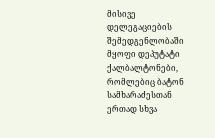მისივე დელეგაციების შემედგენლობაში მყოფი დეპუტატი ქალბალტონები, რომლებიც ბატონ სამხარაძესთან ერთად სხვა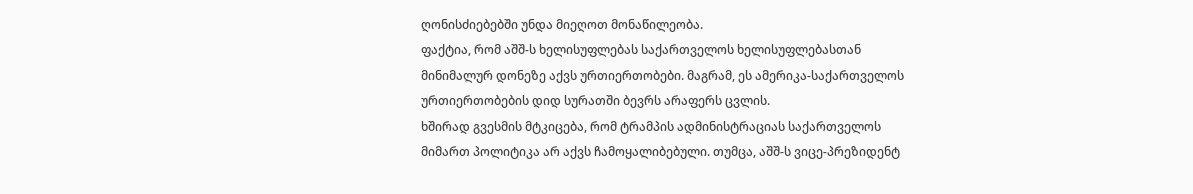ღონისძიებებში უნდა მიეღოთ მონაწილეობა.
ფაქტია, რომ აშშ-ს ხელისუფლებას საქართველოს ხელისუფლებასთან მინიმალურ დონეზე აქვს ურთიერთობები. მაგრამ, ეს ამერიკა-საქართველოს ურთიერთობების დიდ სურათში ბევრს არაფერს ცვლის.
ხშირად გვესმის მტკიცება, რომ ტრამპის ადმინისტრაციას საქართველოს მიმართ პოლიტიკა არ აქვს ჩამოყალიბებული. თუმცა, აშშ-ს ვიცე-პრეზიდენტ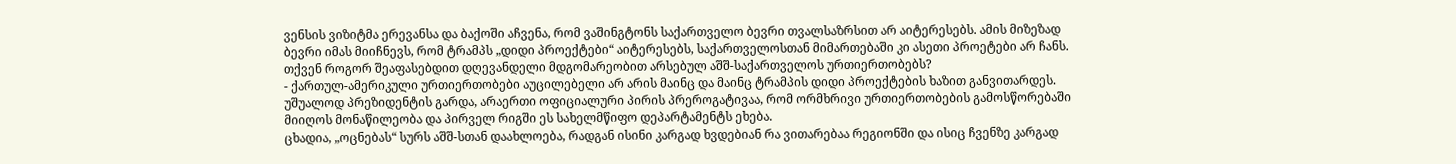ვენსის ვიზიტმა ერევანსა და ბაქოში აჩვენა, რომ ვაშინგტონს საქართველო ბევრი თვალსაზრსით არ აიტერესებს. ამის მიზეზად ბევრი იმას მიიჩნევს, რომ ტრამპს „დიდი პროექტები“ აიტერესებს, საქართველოსთან მიმართებაში კი ასეთი პროეტები არ ჩანს.
თქვენ როგორ შეაფასებდით დღევანდელი მდგომარეობით არსებულ აშშ-საქართველოს ურთიერთობებს?
- ქართულ-ამერიკული ურთიერთობები აუცილებელი არ არის მაინც და მაინც ტრამპის დიდი პროექტების ხაზით განვითარდეს. უშუალოდ პრეზიდენტის გარდა, არაერთი ოფიციალური პირის პრეროგატივაა, რომ ორმხრივი ურთიერთობების გამოსწორებაში მიიღოს მონაწილეობა და პირველ რიგში ეს სახელმწიფო დეპარტამენტს ეხება.
ცხადია, „ოცნებას“ სურს აშშ-სთან დაახლოება, რადგან ისინი კარგად ხვდებიან რა ვითარებაა რეგიონში და ისიც ჩვენზე კარგად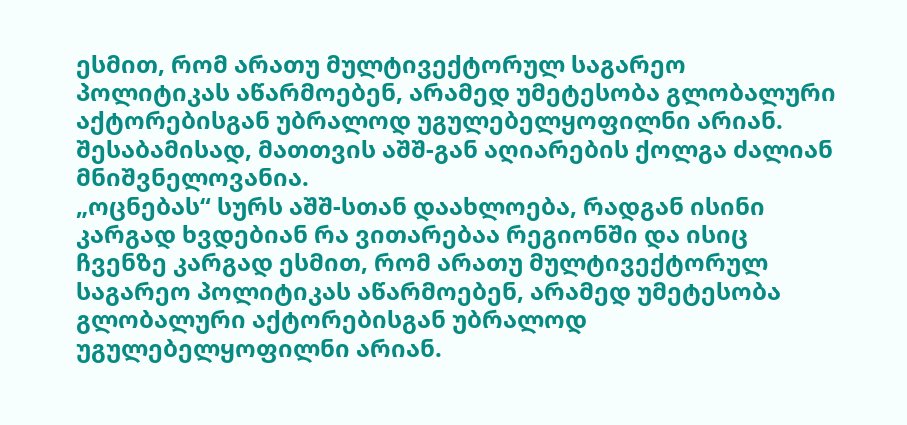ესმით, რომ არათუ მულტივექტორულ საგარეო პოლიტიკას აწარმოებენ, არამედ უმეტესობა გლობალური აქტორებისგან უბრალოდ უგულებელყოფილნი არიან. შესაბამისად, მათთვის აშშ-გან აღიარების ქოლგა ძალიან მნიშვნელოვანია.
„ოცნებას“ სურს აშშ-სთან დაახლოება, რადგან ისინი კარგად ხვდებიან რა ვითარებაა რეგიონში და ისიც ჩვენზე კარგად ესმით, რომ არათუ მულტივექტორულ საგარეო პოლიტიკას აწარმოებენ, არამედ უმეტესობა გლობალური აქტორებისგან უბრალოდ უგულებელყოფილნი არიან.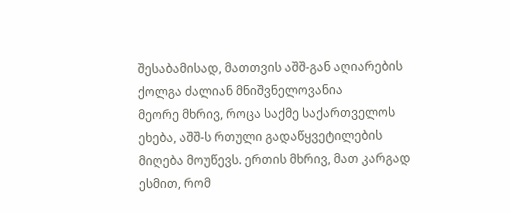შესაბამისად, მათთვის აშშ-გან აღიარების ქოლგა ძალიან მნიშვნელოვანია
მეორე მხრივ, როცა საქმე საქართველოს ეხება, აშშ-ს რთული გადაწყვეტილების მიღება მოუწევს. ერთის მხრივ, მათ კარგად ესმით, რომ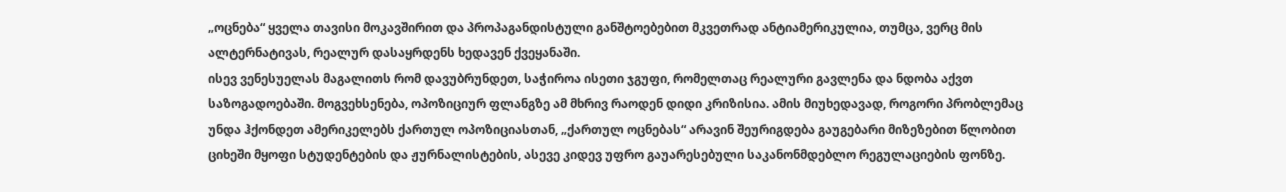„ოცნება“ ყველა თავისი მოკავშირით და პროპაგანდისტული განშტოებებით მკვეთრად ანტიამერიკულია, თუმცა, ვერც მის ალტერნატივას, რეალურ დასაყრდენს ხედავენ ქვეყანაში.
ისევ ვენესუელას მაგალითს რომ დავუბრუნდეთ, საჭიროა ისეთი ჯგუფი, რომელთაც რეალური გავლენა და ნდობა აქვთ საზოგადოებაში. მოგვეხსენება, ოპოზიციურ ფლანგზე ამ მხრივ რაოდენ დიდი კრიზისია. ამის მიუხედავად, როგორი პრობლემაც უნდა ჰქონდეთ ამერიკელებს ქართულ ოპოზიციასთან, „ქართულ ოცნებას“ არავინ შეურიგდება გაუგებარი მიზეზებით წლობით ციხეში მყოფი სტუდენტების და ჟურნალისტების, ასევე კიდევ უფრო გაუარესებული საკანონმდებლო რეგულაციების ფონზე.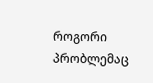როგორი პრობლემაც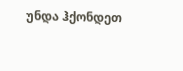უნდა ჰქონდეთ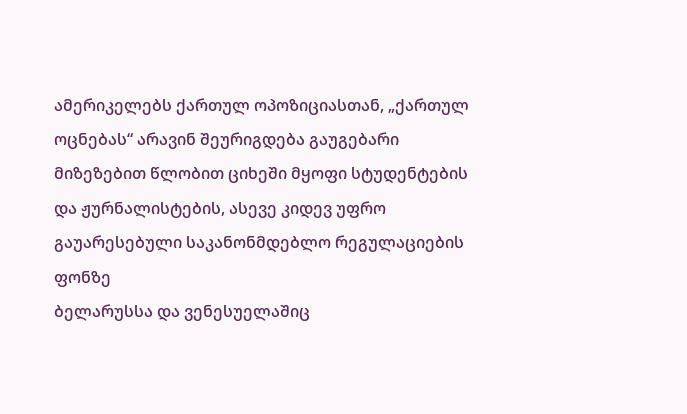ამერიკელებს ქართულ ოპოზიციასთან, „ქართულ ოცნებას“ არავინ შეურიგდება გაუგებარი მიზეზებით წლობით ციხეში მყოფი სტუდენტების და ჟურნალისტების, ასევე კიდევ უფრო გაუარესებული საკანონმდებლო რეგულაციების ფონზე
ბელარუსსა და ვენესუელაშიც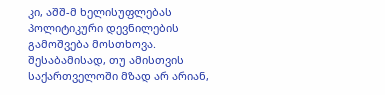კი, აშშ-მ ხელისუფლებას პოლიტიკური დევნილების გამოშვება მოსთხოვა. შესაბამისად, თუ ამისთვის საქართველოში მზად არ არიან,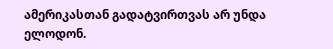ამერიკასთან გადატვირთვას არ უნდა ელოდონ.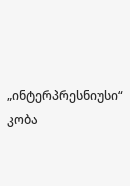„ინტერპრესნიუსი“
კობა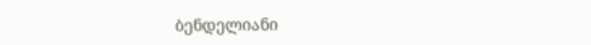ბენდელიანი